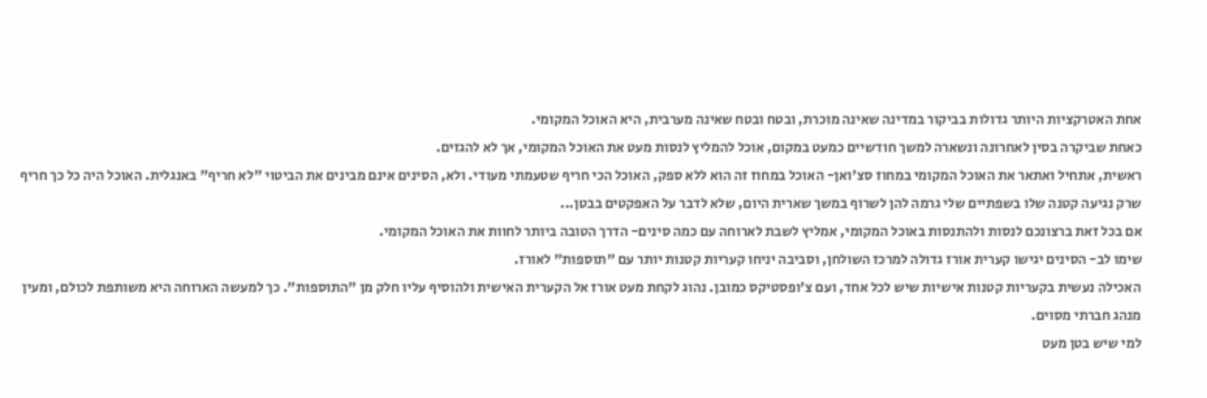אחת האטרקציות היותר גדולות בביקור במדינה שאינה מוכרת, ובטח ובטח שאינה מערבית, היא האוכל המקומי.
כאחת שביקרה בסין לאחרונה ונשארה למשך חודשיים כמעט במקום, אוכל להמליץ לנסות מעט את האוכל המקומי, אך לא להגזים.
ראשית, אתחיל ואתאר את האוכל המקומי במחוז סצ'ואן- האוכל במחוז זה הוא ללא ספק, האוכל הכי חריף שטעמתי מעודי. ולא, הסינים אינם מבינים את הביטוי "לא חריף" באנגלית. האוכל היה כל כך חריף שרק נגיעה קטנה שלו בשפתיים שלי גרמה להן לשרוף במשך שארית היום, שלא לדבר על האפקטים בבטן...
אם בכל זאת ברצונכם לנסות ולהתנסות באוכל המקומי, אמליץ לשבת לארוחה עם כמה סינים- הדרך הטובה ביותר לחוות את האוכל המקומי.
שימו לב- הסינים יגישו קערית אורז גדולה למרכז השולחן, וסביבה יניחו קעריות קטנות יותר עם "תוספות" לאורז.
האכילה נעשית בקעריות קטנות אישיות שיש לכל אחד, ועם צ'ופסטיקס כמובן. נהוג לקחת מעט אורז אל הקערית האישית ולהוסיף עליו חלק מן "התוספות". כך למעשה הארוחה היא משותפת לכולם, ומעין מנהג חברתי מסוים.
למי שיש בטן מעט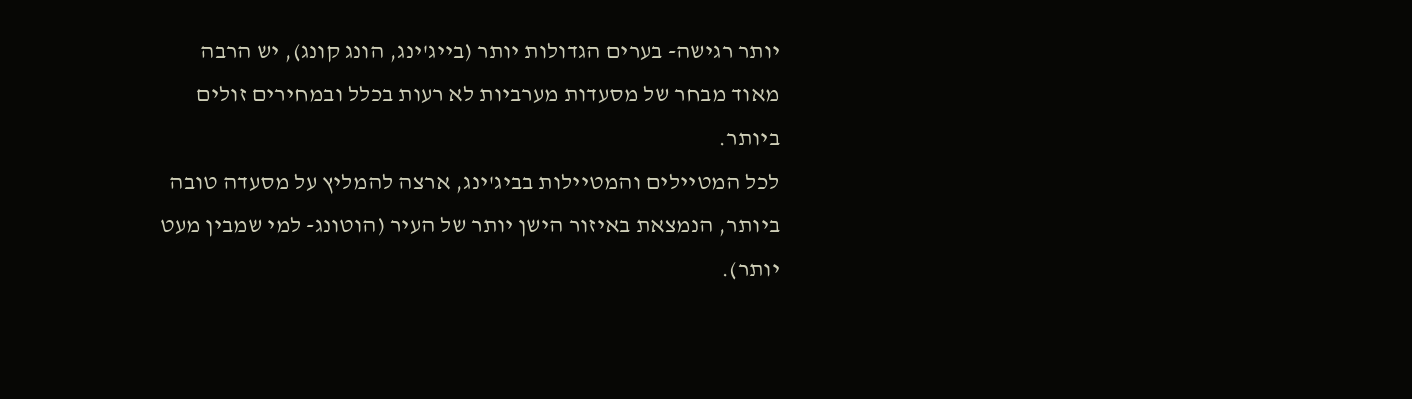יותר רגישה- בערים הגדולות יותר (בייג'ינג, הונג קונג), יש הרבה מאוד מבחר של מסעדות מערביות לא רעות בכלל ובמחירים זולים ביותר.
לכל המטיילים והמטיילות בביג'ינג, ארצה להמליץ על מסעדה טובה ביותר, הנמצאת באיזור הישן יותר של העיר (הוטונג- למי שמבין מעט יותר).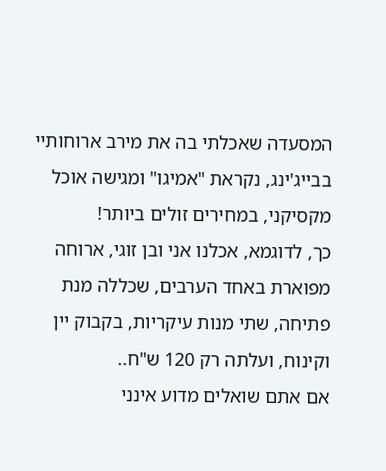המסעדה שאכלתי בה את מירב ארוחותיי בבייג'ינג, נקראת "אמיגו" ומגישה אוכל מקסיקני, במחירים זולים ביותר!
כך, לדוגמא, אכלנו אני ובן זוגי, ארוחה מפוארת באחד הערבים, שכללה מנת פתיחה, שתי מנות עיקריות, בקבוק יין וקינוח, ועלתה רק 120 ש"ח..
אם אתם שואלים מדוע אינני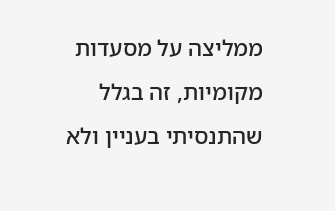ממליצה על מסעדות מקומיות, זה בגלל שהתנסיתי בעניין ולא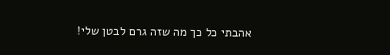אהבתי כל כך מה שזה גרם לבטן שלי!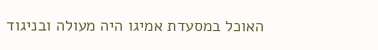האוכל במסעדת אמיגו היה מעולה ובניגוד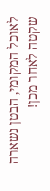לאוכל המקומי, הבטן נשארה שקטה לאחר מכן!